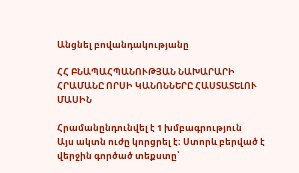Անցնել բովանդակությանը

ՀՀ ԲՆԱՊԱՀՊԱՆՈՒԹՅԱՆ ՆԱԽԱՐԱՐԻ ՀՐԱՄԱՆԸ ՈՐՍԻ ԿԱՆՈՆՆԵՐԸ ՀԱՍՏԱՏԵԼՈՒ ՄԱՍԻՆ

Հրամանընդունվել է 1 խմբագրություն
Այս ակտն ուժը կորցրել է։ Ստորև բերված է վերջին գործած տեքստը՝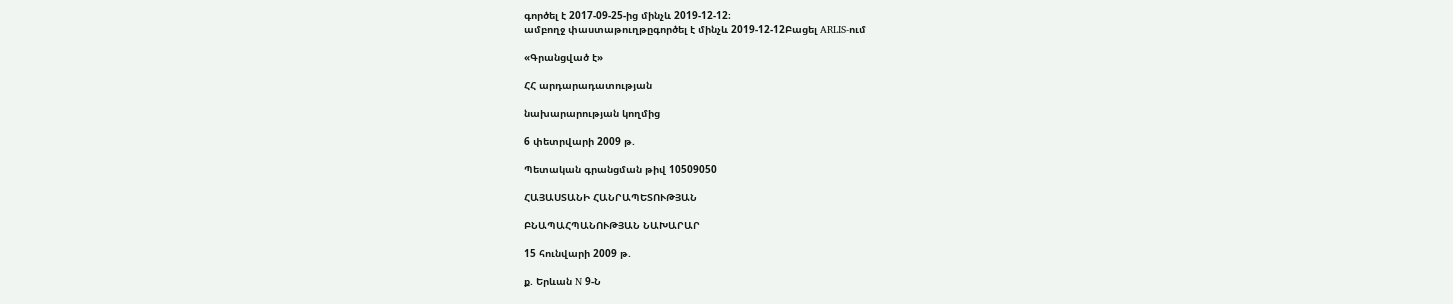գործել է 2017-09-25-ից մինչև 2019-12-12։
ամբողջ փաստաթուղթըգործել է մինչև 2019-12-12Բացել ARLIS-ում

«Գրանցված է»

ՀՀ արդարադատության

նախարարության կողմից

6 փետրվարի 2009 թ.

Պետական գրանցման թիվ 10509050

ՀԱՅԱՍՏԱՆԻ ՀԱՆՐԱՊԵՏՈՒԹՅԱՆ

ԲՆԱՊԱՀՊԱՆՈՒԹՅԱՆ ՆԱԽԱՐԱՐ

15 հունվարի 2009 թ.

ք. Երևան N 9-Ն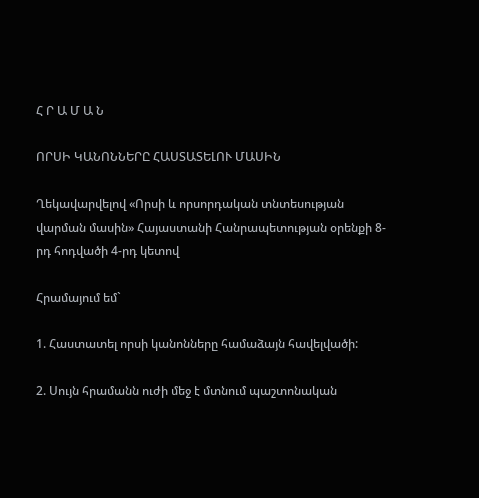Հ Ր Ա Մ Ա Ն

ՈՐՍԻ ԿԱՆՈՆՆԵՐԸ ՀԱՍՏԱՏԵԼՈՒ ՄԱՍԻՆ

Ղեկավարվելով «Որսի և որսորդական տնտեսության վարման մասին» Հայաստանի Հանրապետության օրենքի 8-րդ հոդվածի 4-րդ կետով

Հրամայում եմ`

1. Հաստատել որսի կանոնները համաձայն հավելվածի:

2. Սույն հրամանն ուժի մեջ է մտնում պաշտոնական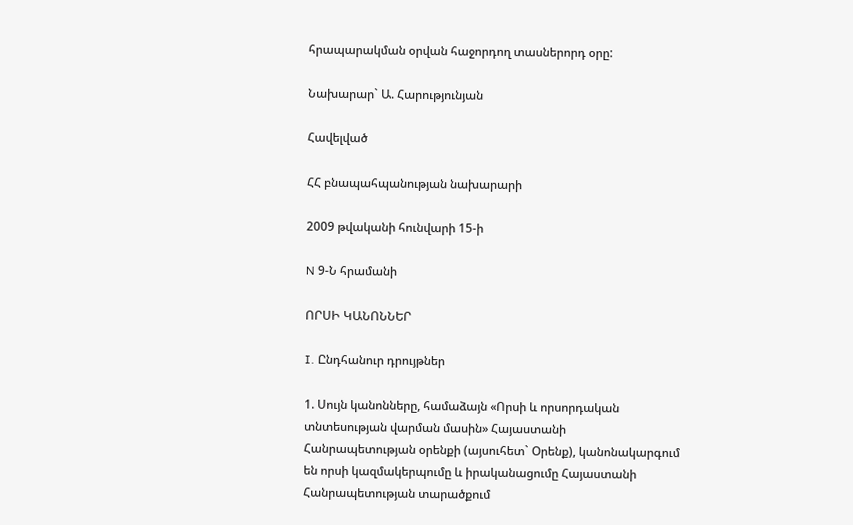հրապարակման օրվան հաջորդող տասներորդ օրը:

Նախարար` Ա. Հարությունյան

Հավելված

ՀՀ բնապահպանության նախարարի

2009 թվականի հունվարի 15-ի

N 9-Ն հրամանի

ՈՐՍԻ ԿԱՆՈՆՆԵՐ

I. Ընդհանուր դրույթներ

1. Սույն կանոնները, համաձայն «Որսի և որսորդական տնտեսության վարման մասին» Հայաստանի Հանրապետության օրենքի (այսուհետ` Օրենք), կանոնակարգում են որսի կազմակերպումը և իրականացումը Հայաստանի Հանրապետության տարածքում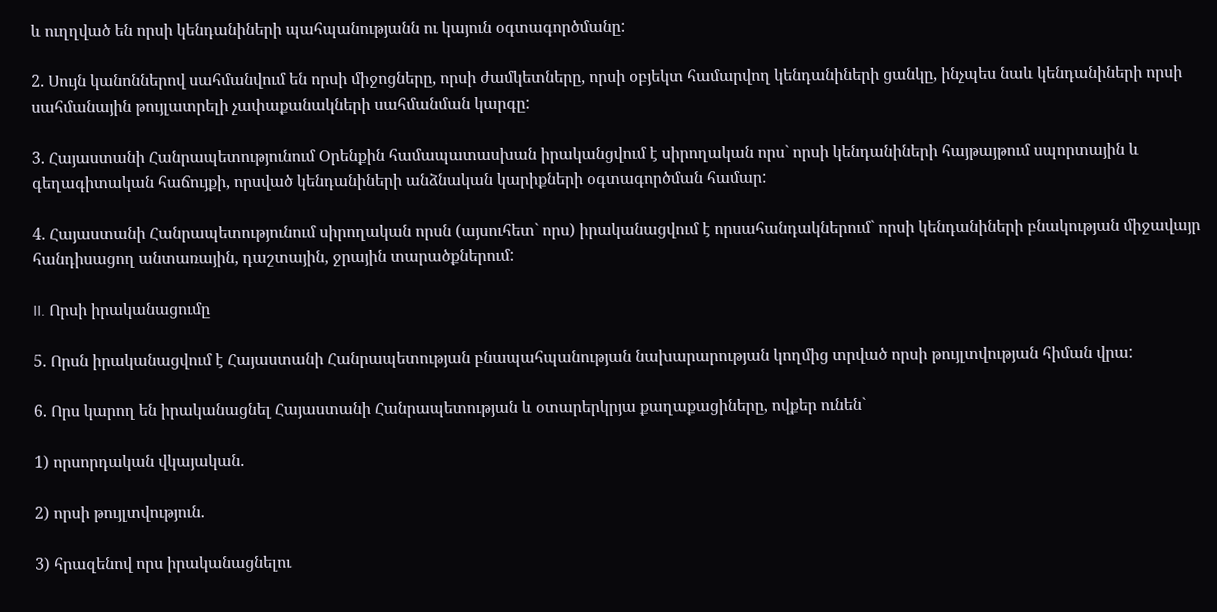և ուղղված են որսի կենդանիների պահպանությանն ու կայուն օգտագործմանը:

2. Սույն կանոններով սահմանվում են որսի միջոցները, որսի ժամկետները, որսի օբյեկտ համարվող կենդանիների ցանկը, ինչպես նաև կենդանիների որսի սահմանային թույլատրելի չափաքանակների սահմանման կարգը:

3. Հայաստանի Հանրապետությունում Օրենքին համապատասխան իրականցվում է սիրողական որս` որսի կենդանիների հայթայթում սպորտային և գեղագիտական հաճույքի, որսված կենդանիների անձնական կարիքների օգտագործման համար:

4. Հայաստանի Հանրապետությունում սիրողական որսն (այսուհետ` որս) իրականացվում է որսահանդակներում` որսի կենդանիների բնակության միջավայր հանդիսացող անտառային, դաշտային, ջրային տարածքներում:

II. Որսի իրականացումը

5. Որսն իրականացվում է Հայաստանի Հանրապետության բնապահպանության նախարարության կողմից տրված որսի թույլտվության հիման վրա:

6. Որս կարող են իրականացնել Հայաստանի Հանրապետության և օտարերկրյա քաղաքացիները, ովքեր ունեն`

1) որսորդական վկայական.

2) որսի թույլտվություն.

3) հրազենով որս իրականացնելու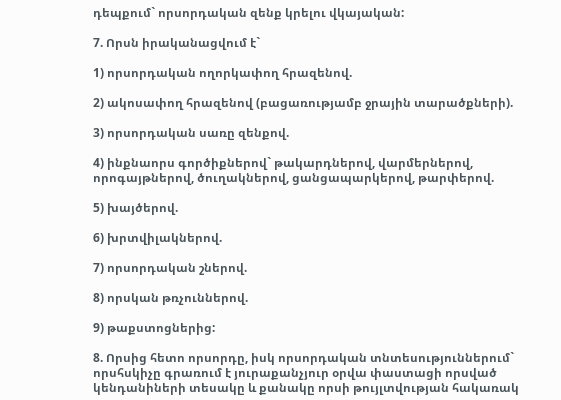դեպքում` որսորդական զենք կրելու վկայական:

7. Որսն իրականացվում է`

1) որսորդական ողորկափող հրազենով.

2) ակոսափող հրազենով (բացառությամբ ջրային տարածքների).

3) որսորդական սառը զենքով.

4) ինքնաորս գործիքներով` թակարդներով, վարմերներով, որոգայթներով, ծուղակներով, ցանցապարկերով, թարփերով.

5) խայծերով.

6) խրտվիլակներով.

7) որսորդական շներով.

8) որսկան թռչուններով.

9) թաքստոցներից:

8. Որսից հետո որսորդը, իսկ որսորդական տնտեսություններում` որսհսկիչը գրառում է յուրաքանչյուր օրվա փաստացի որսված կենդանիների տեսակը և քանակը որսի թույլտվության հակառակ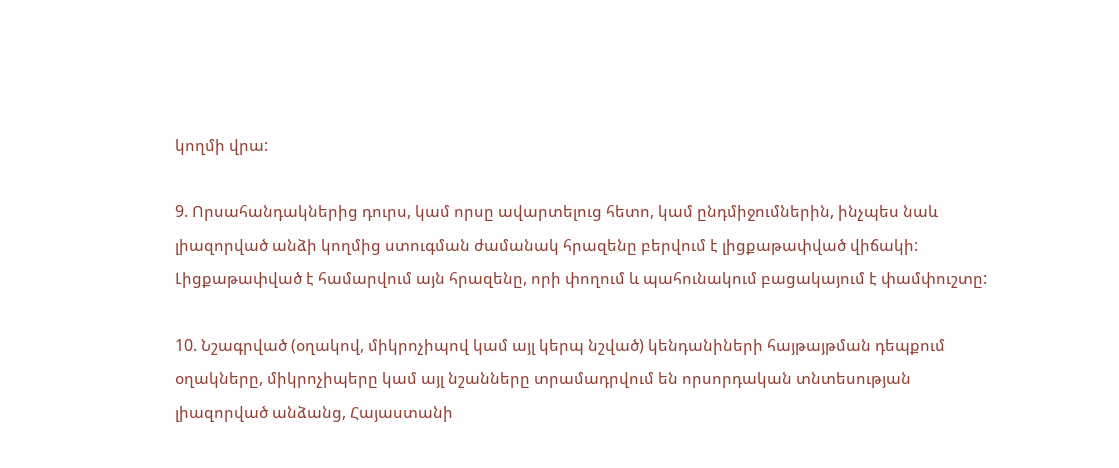կողմի վրա:

9. Որսահանդակներից դուրս, կամ որսը ավարտելուց հետո, կամ ընդմիջումներին, ինչպես նաև լիազորված անձի կողմից ստուգման ժամանակ հրազենը բերվում է լիցքաթափված վիճակի: Լիցքաթափված է համարվում այն հրազենը, որի փողում և պահունակում բացակայում է փամփուշտը:

10. Նշագրված (օղակով, միկրոչիպով կամ այլ կերպ նշված) կենդանիների հայթայթման դեպքում օղակները, միկրոչիպերը կամ այլ նշանները տրամադրվում են որսորդական տնտեսության լիազորված անձանց, Հայաստանի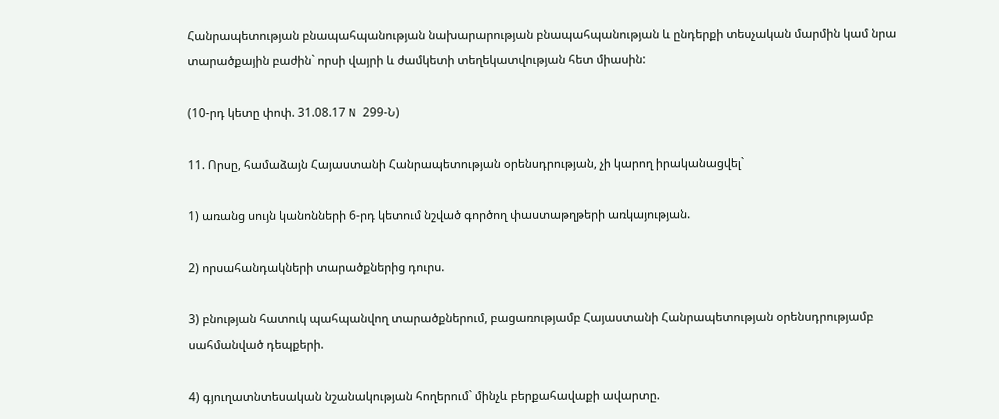Հանրապետության բնապահպանության նախարարության բնապահպանության և ընդերքի տեսչական մարմին կամ նրա տարածքային բաժին` որսի վայրի և ժամկետի տեղեկատվության հետ միասին:

(10-րդ կետը փոփ. 31.08.17 N 299-Ն)

11. Որսը, համաձայն Հայաստանի Հանրապետության օրենսդրության, չի կարող իրականացվել`

1) առանց սույն կանոնների 6-րդ կետում նշված գործող փաստաթղթերի առկայության.

2) որսահանդակների տարածքներից դուրս.

3) բնության հատուկ պահպանվող տարածքներում, բացառությամբ Հայաստանի Հանրապետության օրենսդրությամբ սահմանված դեպքերի.

4) գյուղատնտեսական նշանակության հողերում` մինչև բերքահավաքի ավարտը.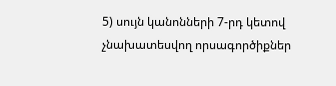5) սույն կանոնների 7-րդ կետով չնախատեսվող որսագործիքներ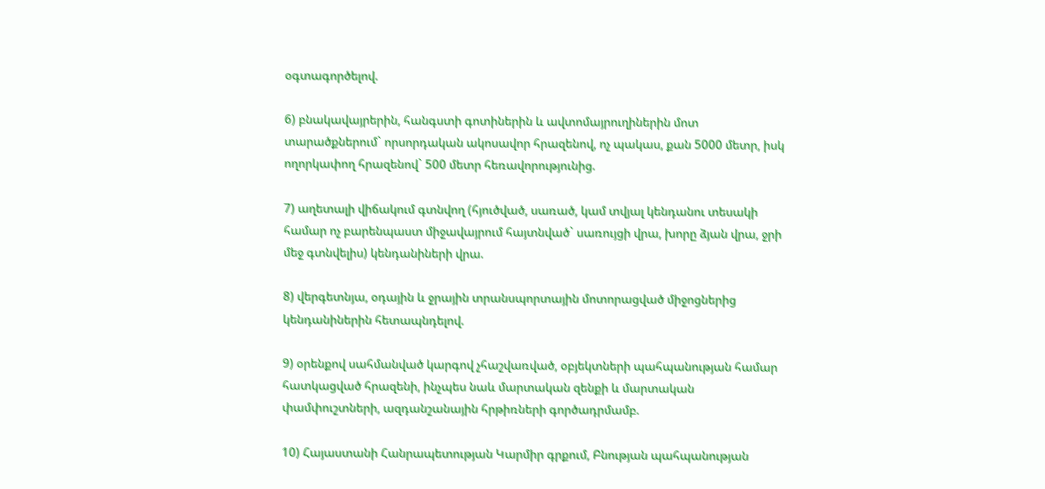օգտագործելով.

6) բնակավայրերին, հանգստի գոտիներին և ավտոմայրուղիներին մոտ տարածքներում` որսորդական ակոսավոր հրազենով, ոչ պակաս, քան 5000 մետր, իսկ ողորկափող հրազենով` 500 մետր հեռավորությունից.

7) աղետալի վիճակում գտնվող (հյուծված, սառած, կամ տվյալ կենդանու տեսակի համար ոչ բարենպաստ միջավայրում հայտնված` սառույցի վրա, խորը ձյան վրա, ջրի մեջ գտնվելիս) կենդանիների վրա.

8) վերգետնյա, օդային և ջրային տրանսպորտային մոտորացված միջոցներից կենդանիներին հետապնդելով.

9) օրենքով սահմանված կարգով չհաշվառված, օբյեկտների պահպանության համար հատկացված հրազենի, ինչպես նաև մարտական զենքի և մարտական փամփուշտների, ազդանշանային հրթիռների գործադրմամբ.

10) Հայաստանի Հանրապետության Կարմիր գրքում, Բնության պահպանության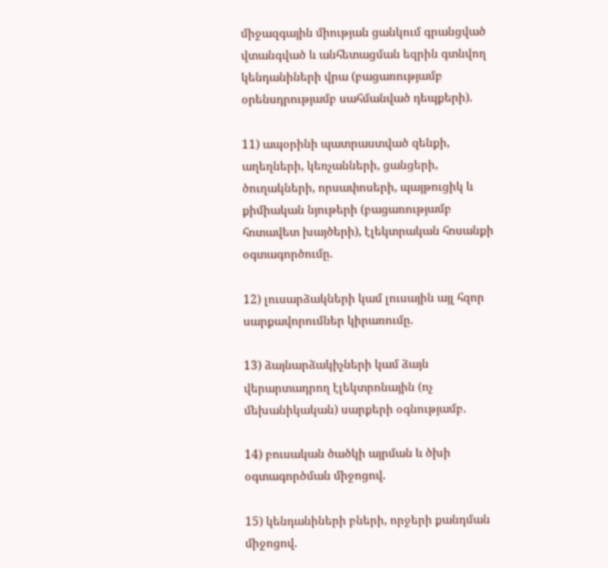միջազգային միության ցանկում գրանցված վտանգված և անհետացման եզրին գտնվող կենդանիների վրա (բացառությամբ օրենսդրությամբ սահմանված դեպքերի).

11) ապօրինի պատրաստված զենքի, աղեղների, կեռչանների, ցանցերի, ծուղակների, որսափոսերի, պայթուցիկ և քիմիական նյութերի (բացառությամբ հոտավետ խայծերի), էլեկտրական հոսանքի օգտագործումը.

12) լուսարձակների կամ լուսային այլ հզոր սարքավորումներ կիրառումը.

13) ձայնարձակիչների կամ ձայն վերարտադրող էլեկտրոնային (ոչ մեխանիկական) սարքերի օգնությամբ.

14) բուսական ծածկի այրման և ծխի օգտագործման միջոցով.

15) կենդանիների բների, որջերի քանդման միջոցով.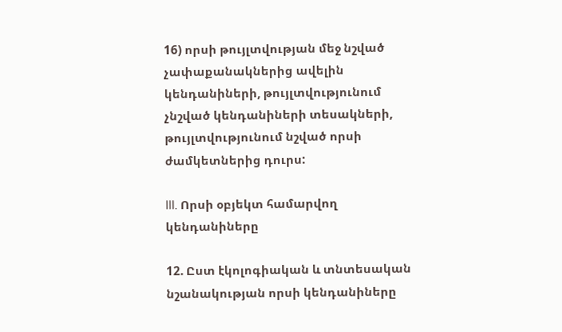16) որսի թույլտվության մեջ նշված չափաքանակներից ավելին կենդանիների, թույլտվությունում չնշված կենդանիների տեսակների, թույլտվությունում նշված որսի ժամկետներից դուրս:

III. Որսի օբյեկտ համարվող կենդանիները

12. Ըստ էկոլոգիական և տնտեսական նշանակության որսի կենդանիները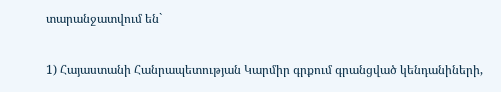տարանջատվում են`

1) Հայաստանի Հանրապետության Կարմիր գրքում գրանցված կենդանիների,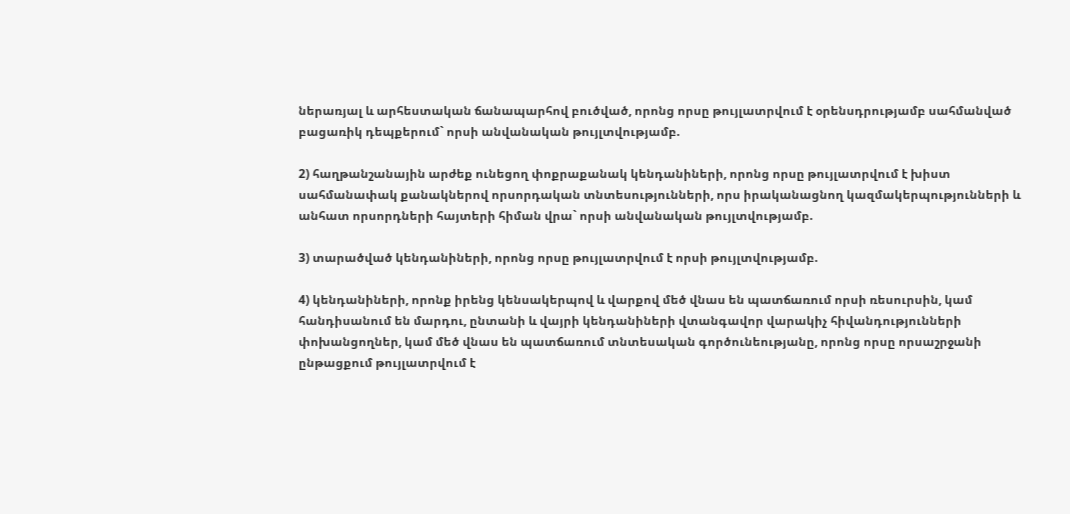ներառյալ և արհեստական ճանապարհով բուծված, որոնց որսը թույլատրվում է օրենսդրությամբ սահմանված բացառիկ դեպքերում` որսի անվանական թույլտվությամբ.

2) հաղթանշանային արժեք ունեցող փոքրաքանակ կենդանիների, որոնց որսը թույլատրվում է խիստ սահմանափակ քանակներով որսորդական տնտեսությունների, որս իրականացնող կազմակերպությունների և անհատ որսորդների հայտերի հիման վրա` որսի անվանական թույլտվությամբ.

3) տարածված կենդանիների, որոնց որսը թույլատրվում է որսի թույլտվությամբ.

4) կենդանիների, որոնք իրենց կենսակերպով և վարքով մեծ վնաս են պատճառում որսի ռեսուրսին, կամ հանդիսանում են մարդու, ընտանի և վայրի կենդանիների վտանգավոր վարակիչ հիվանդությունների փոխանցողներ, կամ մեծ վնաս են պատճառում տնտեսական գործունեությանը, որոնց որսը որսաշրջանի ընթացքում թույլատրվում է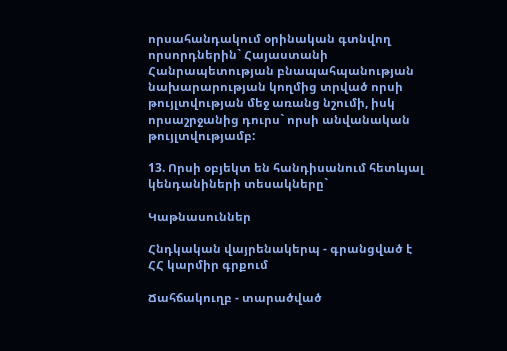որսահանդակում օրինական գտնվող որսորդներին` Հայաստանի Հանրապետության բնապահպանության նախարարության կողմից տրված որսի թույլտվության մեջ առանց նշումի, իսկ որսաշրջանից դուրս` որսի անվանական թույլտվությամբ:

13. Որսի օբյեկտ են հանդիսանում հետևյալ կենդանիների տեսակները`

Կաթնասուններ

Հնդկական վայրենակերպ - գրանցված է ՀՀ կարմիր գրքում

Ճահճակուղբ - տարածված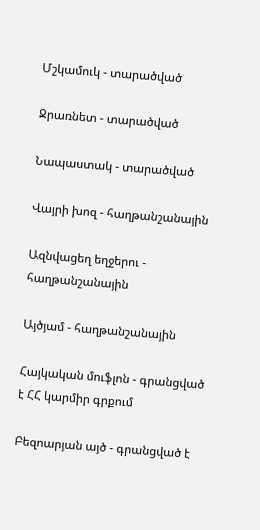Մշկամուկ - տարածված

Ջրառնետ - տարածված

Նապաստակ - տարածված

Վայրի խոզ - հաղթանշանային

Ազնվացեղ եղջերու - հաղթանշանային

Այծյամ - հաղթանշանային

Հայկական մուֆլոն - գրանցված է ՀՀ կարմիր գրքում

Բեզոարյան այծ - գրանցված է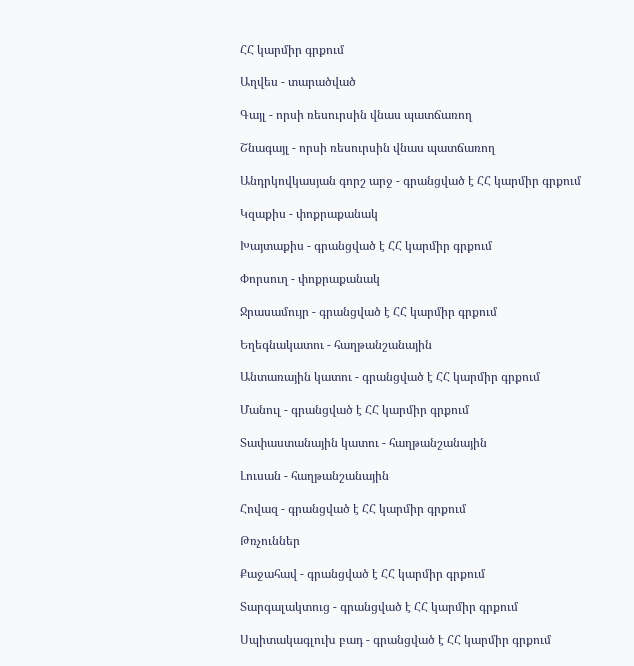ՀՀ կարմիր գրքում

Աղվես - տարածված

Գայլ - որսի ռեսուրսին վնաս պատճառող

Շնագայլ - որսի ռեսուրսին վնաս պատճառող

Անդրկովկասյան գորշ արջ - գրանցված է ՀՀ կարմիր գրքում

Կզաքիս - փոքրաքանակ

Խայտաքիս - գրանցված է ՀՀ կարմիր գրքում

Փորսուղ - փոքրաքանակ

Ջրասամույր - գրանցված է ՀՀ կարմիր գրքում

Եղեգնակատու - հաղթանշանային

Անտառային կատու - գրանցված է ՀՀ կարմիր գրքում

Մանուլ - գրանցված է ՀՀ կարմիր գրքում

Տափաստանային կատու - հաղթանշանային

Լուսան - հաղթանշանային

Հովազ - գրանցված է ՀՀ կարմիր գրքում

Թռչուններ

Քաջահավ - գրանցված է ՀՀ կարմիր գրքում

Տարգալակտուց - գրանցված է ՀՀ կարմիր գրքում

Սպիտակագլուխ բադ - գրանցված է ՀՀ կարմիր գրքում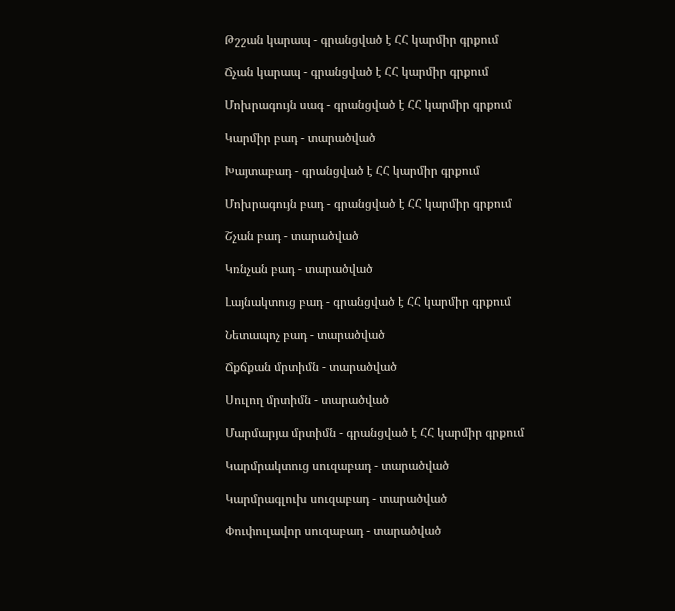Թշշան կարապ - գրանցված է ՀՀ կարմիր գրքում

Ճչան կարապ - գրանցված է ՀՀ կարմիր գրքում

Մոխրագույն սագ - գրանցված է ՀՀ կարմիր գրքում

Կարմիր բադ - տարածված

Խայտաբադ - գրանցված է ՀՀ կարմիր գրքում

Մոխրագույն բադ - գրանցված է ՀՀ կարմիր գրքում

Շչան բադ - տարածված

Կռնչան բադ - տարածված

Լայնակտուց բադ - գրանցված է ՀՀ կարմիր գրքում

Նետապոչ բադ - տարածված

Ճքճքան մրտիմն - տարածված

Սուլող մրտիմն - տարածված

Մարմարյա մրտիմն - գրանցված է ՀՀ կարմիր գրքում

Կարմրակտուց սուզաբադ - տարածված

Կարմրագլուխ սուզաբադ - տարածված

Փուփուլավոր սուզաբադ - տարածված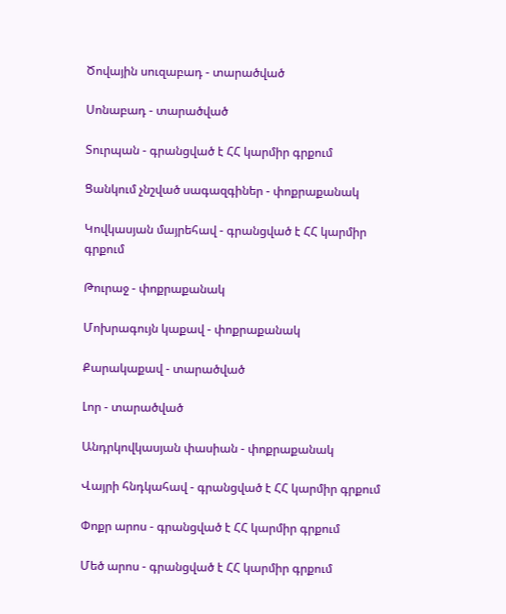Ծովային սուզաբադ - տարածված

Սոնաբադ - տարածված

Տուրպան - գրանցված է ՀՀ կարմիր գրքում

Ցանկում չնշված սագազգիներ - փոքրաքանակ

Կովկասյան մայրեհավ - գրանցված է ՀՀ կարմիր գրքում

Թուրաջ - փոքրաքանակ

Մոխրագույն կաքավ - փոքրաքանակ

Քարակաքավ - տարածված

Լոր - տարածված

Անդրկովկասյան փասիան - փոքրաքանակ

Վայրի հնդկահավ - գրանցված է ՀՀ կարմիր գրքում

Փոքր արոս - գրանցված է ՀՀ կարմիր գրքում

Մեծ արոս - գրանցված է ՀՀ կարմիր գրքում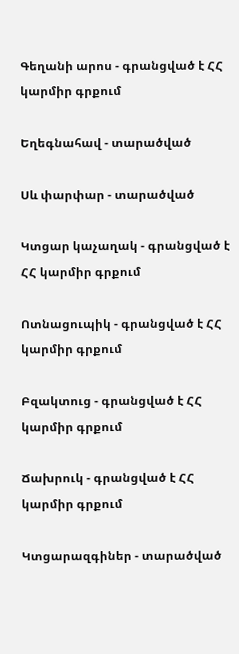Գեղանի արոս - գրանցված է ՀՀ կարմիր գրքում

Եղեգնահավ - տարածված

Սև փարփար - տարածված

Կտցար կաչաղակ - գրանցված է ՀՀ կարմիր գրքում

Ոտնացուպիկ - գրանցված է ՀՀ կարմիր գրքում

Բզակտուց - գրանցված է ՀՀ կարմիր գրքում

Ճախրուկ - գրանցված է ՀՀ կարմիր գրքում

Կտցարազգիներ - տարածված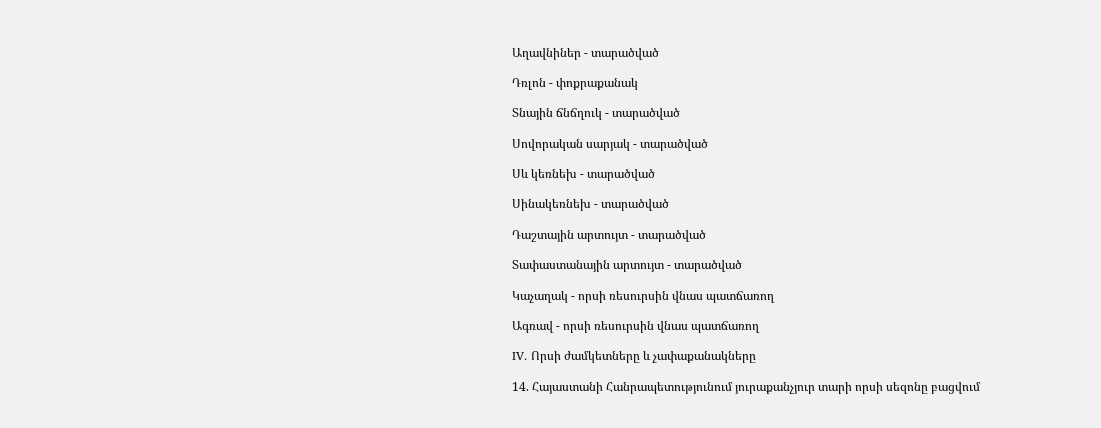Աղավնիներ - տարածված

Դռլոն - փոքրաքանակ

Տնային ճնճղուկ - տարածված

Սովորական սարյակ - տարածված

Սև կեռնեխ - տարածված

Սինակեռնեխ - տարածված

Դաշտային արտույտ - տարածված

Տափաստանային արտույտ - տարածված

Կաչաղակ - որսի ռեսուրսին վնաս պատճառող

Ագռավ - որսի ռեսուրսին վնաս պատճառող

IV. Որսի ժամկետները և չափաքանակները

14. Հայաստանի Հանրապետությունում յուրաքանչյուր տարի որսի սեզոնը բացվում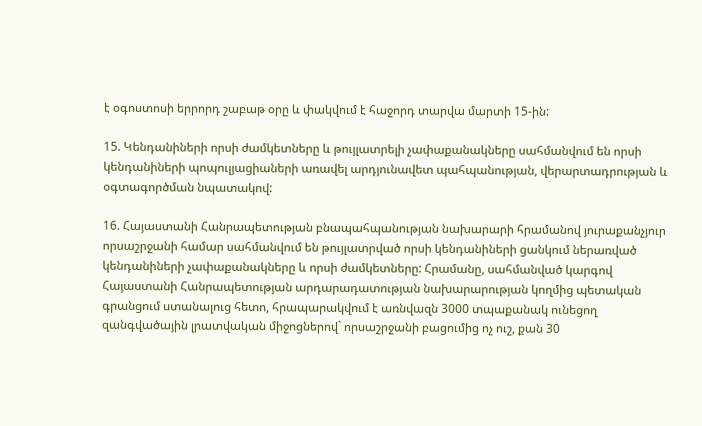է օգոստոսի երրորդ շաբաթ օրը և փակվում է հաջորդ տարվա մարտի 15-ին:

15. Կենդանիների որսի ժամկետները և թույլատրելի չափաքանակները սահմանվում են որսի կենդանիների պոպուլյացիաների առավել արդյունավետ պահպանության, վերարտադրության և օգտագործման նպատակով:

16. Հայաստանի Հանրապետության բնապահպանության նախարարի հրամանով յուրաքանչյուր որսաշրջանի համար սահմանվում են թույլատրված որսի կենդանիների ցանկում ներառված կենդանիների չափաքանակները և որսի ժամկետները: Հրամանը, սահմանված կարգով Հայաստանի Հանրապետության արդարադատության նախարարության կողմից պետական գրանցում ստանալուց հետո, հրապարակվում է առնվազն 3000 տպաքանակ ունեցող զանգվածային լրատվական միջոցներով` որսաշրջանի բացումից ոչ ուշ, քան 30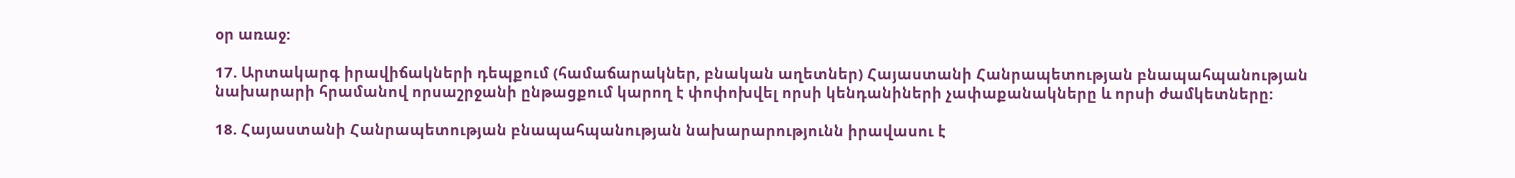օր առաջ:

17. Արտակարգ իրավիճակների դեպքում (համաճարակներ, բնական աղետներ) Հայաստանի Հանրապետության բնապահպանության նախարարի հրամանով որսաշրջանի ընթացքում կարող է փոփոխվել որսի կենդանիների չափաքանակները և որսի ժամկետները:

18. Հայաստանի Հանրապետության բնապահպանության նախարարությունն իրավասու է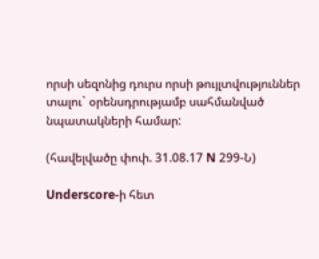որսի սեզոնից դուրս որսի թույլտվություններ տալու` օրենսդրությամբ սահմանված նպատակների համար:

(հավելվածը փոփ. 31.08.17 N 299-Ն)

Underscore-ի հետ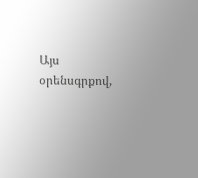Այս օրենսգրքով,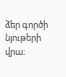ձեր գործի նյութերի վրա։